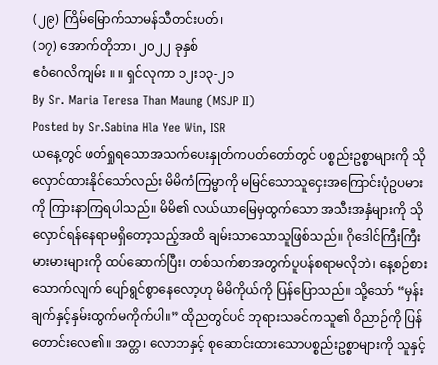(၂၉) ကြိမ်မြောက်သာမန်သီတင်းပတ်၊
(၁၇) အောက်တိုဘာ၊ ၂၀၂၂ ခုနှစ်
ဧဝံဂေလိကျမ်း ။ ။ ရှင်လုကာ ၁၂း၁၃-၂၁
By Sr. Maria Teresa Than Maung (MSJP II)
Posted by Sr.Sabina Hla Yee Win, ISR
ယနေ့တွင် ဖတ်ရှုရသောအသက်ပေးနှုတ်ကပတ်တော်တွင် ပစ္စည်းဥစ္စာများကို သိုလှောင်ထားနိုင်သော်လည်း မိမိကံကြမ္မာကို မမြင်သောသူငှေးအကြောင်းပုံဥပမားကို ကြားနာကြရပါသည်။ မိမိ၏ လယ်ယာမြေမှထွက်သော အသီးအနှံများကို သိုလှောင်ရန်နေရာမရှိတော့သည့်အထိ ချမ်းသာသောသူဖြစ်သည်။ ဂိုဒေါင်ကြီးကြီးမားမားများကို ထပ်ဆောက်ပြီး၊ တစ်သက်စာအတွက်ပူပန်စရာမလိုဘဲ၊ နေ့စဉ်စားသောက်လျက် ပျော်ရွင်စွာနေလော့ဟု မိမိကိုယ်ကို ပြန်ပြောသည်။ သို့သော် “မှန်းချက်နှင့်နှမ်းထွက်မကိုက်ပါ။” ထိုညတွင်ပင် ဘုရားသခင်ကသူ၏ ဝိညာဉ်ကို ပြန်တောင်းလေ၏။ အတ္တ၊ လောဘနှင့် စုဆောင်းထားသောပစ္စည်းဥစ္စာများကို သူနှင့်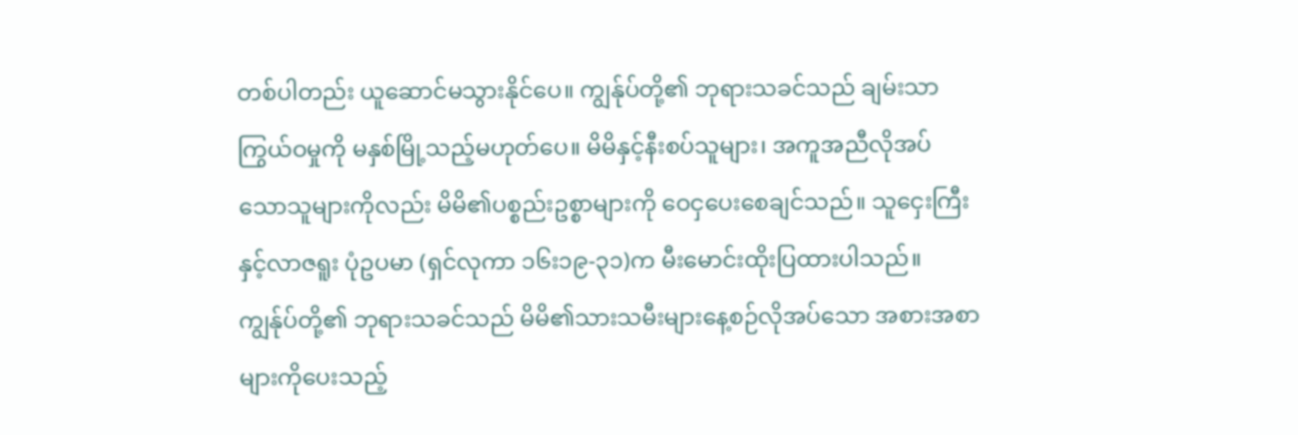တစ်ပါတည်း ယူဆောင်မသွားနိုင်ပေ။ ကျွန်ုပ်တို့၏ ဘုရားသခင်သည် ချမ်းသာကြွယ်ဝမှုကို မနှစ်မြို့သည့်မဟုတ်ပေ။ မိမိနှင့်နီးစပ်သူများ၊ အကူအညီလိုအပ် သောသူများကိုလည်း မိမိ၏ပစ္စည်းဥစ္စာများကို ဝေငှပေးစေချင်သည်။ သူငှေးကြီးနှင့်လာဇရူး ပုံဥပမာ (ရှင်လုကာ ၁၆း၁၉-၃၁)က မီးမောင်းထိုးပြထားပါသည်။
ကျွန်ုပ်တို့၏ ဘုရားသခင်သည် မိမိ၏သားသမီးများနေ့စဉ်လိုအပ်သော အစားအစာများကိုပေးသည့်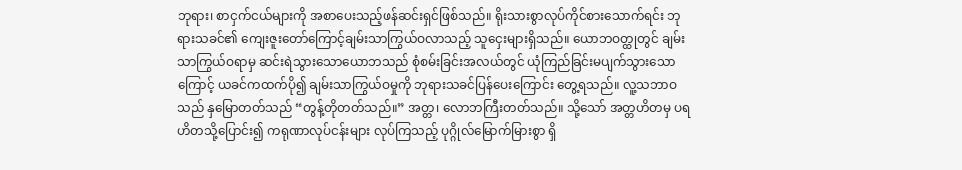ဘုရား၊ စာငှက်ငယ်များကို အစာပေးသည့်ဖန်ဆင်းရှင်ဖြစ်သည်။ ရိုးသားစွာလုပ်ကိုင်စားသောက်ရင်း ဘုရားသခင်၏ ကျေးဇူးတော်ကြောင့်ချမ်းသာကြွယ်ဝလာသည့် သူငှေးများရှိသည်။ ယောဘဝတ္ထုတွင် ချမ်းသာကြွယ်ဝရာမှ ဆင်းရဲသွားသောယောဘသည် စုံစမ်းခြင်းအလယ်တွင် ယုံကြည်ခြင်းမပျက်သွားသောကြောင့် ယခင်ကထက်ပို၍ ချမ်းသာကြွယ်ဝမှုကို ဘုရားသခင်ပြန်ပေးကြောင်း တွေ့ရသည်။ လူ့သဘာဝသည် နှမြောတတ်သည် “တွန့်တိုတတ်သည်။” အတ္တ၊ လောဘကြီးတတ်သည်။ သို့သော် အတ္တဟိတမှ ပရဟိတသို့ပြောင်း၍ ကရုဏာလုပ်ငန်းများ လုပ်ကြသည့် ပုဂ္ဂိုလ်မြောက်မြားစွာ ရှိ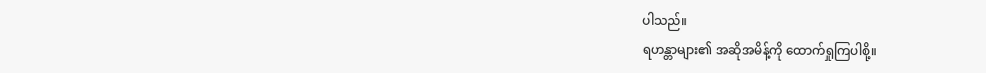ပါသည်။
ရဟန္တာများ၏ အဆိုအမိန့်ကို ထောက်ရှုကြပါစို့။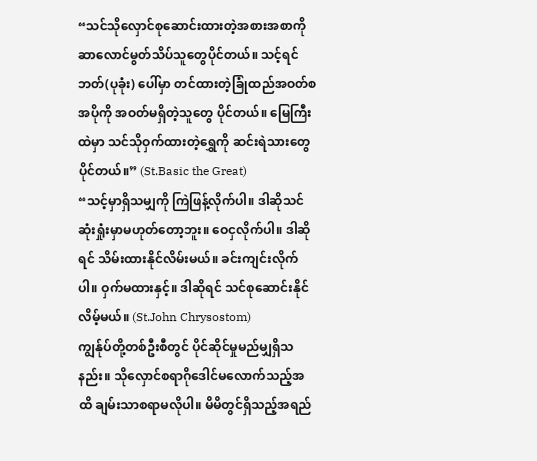“သင်သိုလှောင်စုဆောင်းထားတဲ့အစားအစာကို ဆာလောင်မွတ်သိပ်သူတွေပိုင်တယ်။ သင့်ရင်ဘတ်(ပုခုံး) ပေါ်မှာ တင်ထားတဲ့ခြုံထည်အဝတ်စအပိုကို အဝတ်မရှိတဲ့သူတွေ ပိုင်တယ်။ မြေကြီးထဲမှာ သင်သိုဝှက်ထားတဲ့ရွှေကို ဆင်းရဲသားတွေပိုင်တယ်။” (St.Basic the Great)
“သင့်မှာရှိသမျှကို ကြဲဖြန့်လိုက်ပါ။ ဒါဆိုသင်ဆုံးရှုံးမှာမဟုတ်တော့ဘူး။ ဝေငှလိုက်ပါ။ ဒါဆိုရင် သိမ်းထားနိုင်လိမ်းမယ်။ ခင်းကျင်းလိုက်ပါ။ ဝှက်မထားနှင့်။ ဒါဆိုရင် သင်စုဆောင်းနိုင်လိမ့်မယ်။ (St.John Chrysostom)
ကျွန်ုပ်တို့တစ်ဦးစီတွင် ပိုင်ဆိုင်မှုမည်မျှရှိသနည်း။ သိုလှောင်စရာဂိုဒေါင်မလောက်သည့်အထိ ချမ်းသာစရာမလိုပါ။ မိမိတွင်ရှိသည့်အရည်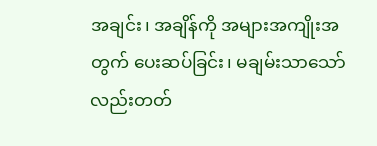အချင်း၊ အချိန်ကို အများအကျိုးအတွက် ပေးဆပ်ခြင်း၊ မချမ်းသာသော်လည်းတတ်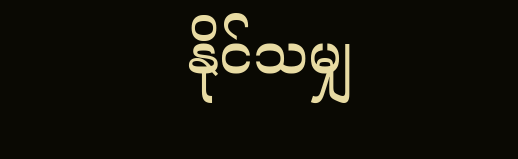နိုင်သမျှ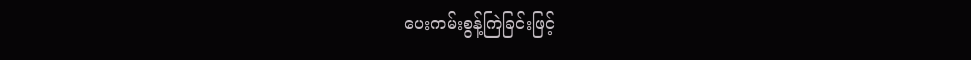ပေးကမ်းစွန့်ကြဲခြင်းဖြင့်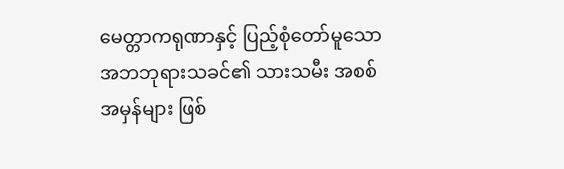မေတ္တာကရုဏာနှင့် ပြည့်စုံတော်မူသော အဘဘုရားသခင်၏ သားသမီး အစစ်အမှန်များ ဖြစ်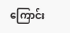ကြောင်း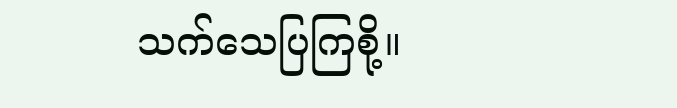သက်သေပြကြစို့။